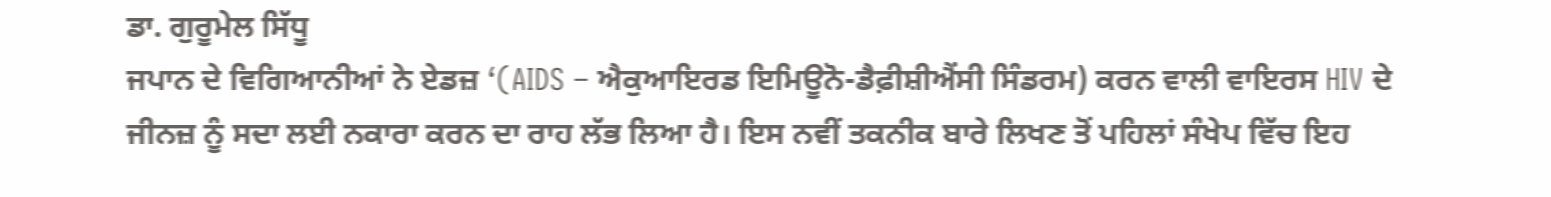ਡਾ. ਗੁਰੂਮੇਲ ਸਿੱਧੂ
ਜਪਾਨ ਦੇ ਵਿਗਿਆਨੀਆਂ ਨੇ ਏਡਜ਼ ‘(AIDS – ਐਕੁਆਇਰਡ ਇਮਿਊਨੋ-ਡੈਫ਼ੀਸ਼ੀਐਂਸੀ ਸਿੰਡਰਮ) ਕਰਨ ਵਾਲੀ ਵਾਇਰਸ HIV ਦੇ ਜੀਨਜ਼ ਨੂੰ ਸਦਾ ਲਈ ਨਕਾਰਾ ਕਰਨ ਦਾ ਰਾਹ ਲੱਭ ਲਿਆ ਹੈ। ਇਸ ਨਵੀਂ ਤਕਨੀਕ ਬਾਰੇ ਲਿਖਣ ਤੋਂ ਪਹਿਲਾਂ ਸੰਖੇਪ ਵਿੱਚ ਇਹ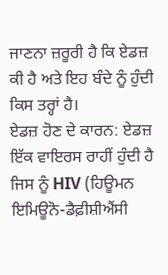ਜਾਣਨਾ ਜ਼ਰੂਰੀ ਹੈ ਕਿ ਏਡਜ਼ ਕੀ ਹੈ ਅਤੇ ਇਹ ਬੰਦੇ ਨੂੰ ਹੁੰਦੀ ਕਿਸ ਤਰ੍ਹਾਂ ਹੈ।
ਏਡਜ਼ ਹੋਣ ਦੇ ਕਾਰਨ: ਏਡਜ਼ ਇੱਕ ਵਾਇਰਸ ਰਾਹੀਂ ਹੁੰਦੀ ਹੈ ਜਿਸ ਨੂੰ HIV (ਹਿਊਮਨ ਇਮਿਊਨੋ-ਡੈਫ਼ੀਸ਼ੀਐਂਸੀ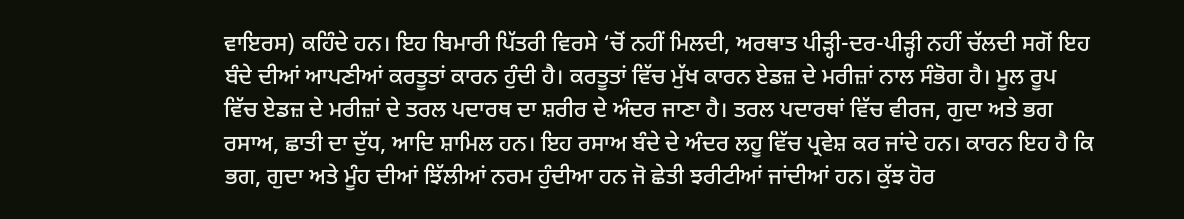ਵਾਇਰਸ) ਕਹਿੰਦੇ ਹਨ। ਇਹ ਬਿਮਾਰੀ ਪਿੱਤਰੀ ਵਿਰਸੇ ‘ਚੋਂ ਨਹੀਂ ਮਿਲਦੀ, ਅਰਥਾਤ ਪੀੜ੍ਹੀ-ਦਰ-ਪੀੜ੍ਹੀ ਨਹੀਂ ਚੱਲਦੀ ਸਗੋਂ ਇਹ ਬੰਦੇ ਦੀਆਂ ਆਪਣੀਆਂ ਕਰਤੂਤਾਂ ਕਾਰਨ ਹੁੰਦੀ ਹੈ। ਕਰਤੂਤਾਂ ਵਿੱਚ ਮੁੱਖ ਕਾਰਨ ਏਡਜ਼ ਦੇ ਮਰੀਜ਼ਾਂ ਨਾਲ ਸੰਭੋਗ ਹੈ। ਮੂਲ ਰੂਪ ਵਿੱਚ ਏਡਜ਼ ਦੇ ਮਰੀਜ਼ਾਂ ਦੇ ਤਰਲ ਪਦਾਰਥ ਦਾ ਸ਼ਰੀਰ ਦੇ ਅੰਦਰ ਜਾਣਾ ਹੈ। ਤਰਲ ਪਦਾਰਥਾਂ ਵਿੱਚ ਵੀਰਜ, ਗੁਦਾ ਅਤੇ ਭਗ ਰਸਾਅ, ਛਾਤੀ ਦਾ ਦੁੱਧ, ਆਦਿ ਸ਼ਾਮਿਲ ਹਨ। ਇਹ ਰਸਾਅ ਬੰਦੇ ਦੇ ਅੰਦਰ ਲਹੂ ਵਿੱਚ ਪ੍ਰਵੇਸ਼ ਕਰ ਜਾਂਦੇ ਹਨ। ਕਾਰਨ ਇਹ ਹੈ ਕਿ ਭਗ, ਗੁਦਾ ਅਤੇ ਮੂੰਹ ਦੀਆਂ ਝਿੱਲੀਆਂ ਨਰਮ ਹੁੰਦੀਆ ਹਨ ਜੋ ਛੇਤੀ ਝਰੀਟੀਆਂ ਜਾਂਦੀਆਂ ਹਨ। ਕੁੱਝ ਹੋਰ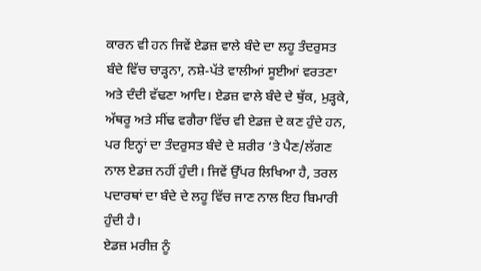ਕਾਰਨ ਵੀ ਹਨ ਜਿਵੇਂ ਏਡਜ਼ ਵਾਲੇ ਬੰਦੇ ਦਾ ਲਹੂ ਤੰਦਰੁਸਤ ਬੰਦੇ ਵਿੱਚ ਚਾੜ੍ਹਨਾ, ਨਸ਼ੇ-ਪੱਤੇ ਵਾਲੀਆਂ ਸੂਈਆਂ ਵਰਤਣਾ ਅਤੇ ਦੰਦੀ ਵੱਢਣਾ ਆਦਿ। ਏਡਜ਼ ਵਾਲੇ ਬੰਦੇ ਦੇ ਥੁੱਕ, ਮੁੜ੍ਹਕੇ, ਅੱਥਰੂ ਅਤੇ ਸੀਂਢ ਵਗੈਰਾ ਵਿੱਚ ਵੀ ਏਡਜ਼ ਦੇ ਕਣ ਹੁੰਦੇ ਹਨ, ਪਰ ਇਨ੍ਹਾਂ ਦਾ ਤੰਦਰੁਸਤ ਬੰਦੇ ਦੇ ਸ਼ਰੀਰ ‘ਤੇ ਪੈਣ/ਲੱਗਣ ਨਾਲ ਏਡਜ਼ ਨਹੀਂ ਹੁੰਦੀ। ਜਿਵੇਂ ਉੱਪਰ ਲਿਖਿਆ ਹੈ, ਤਰਲ ਪਦਾਰਥਾਂ ਦਾ ਬੰਦੇ ਦੇ ਲਹੂ ਵਿੱਚ ਜਾਣ ਨਾਲ ਇਹ ਬਿਮਾਰੀ ਹੁੰਦੀ ਹੈ।
ਏਡਜ਼ ਮਰੀਜ਼ ਨੂੰ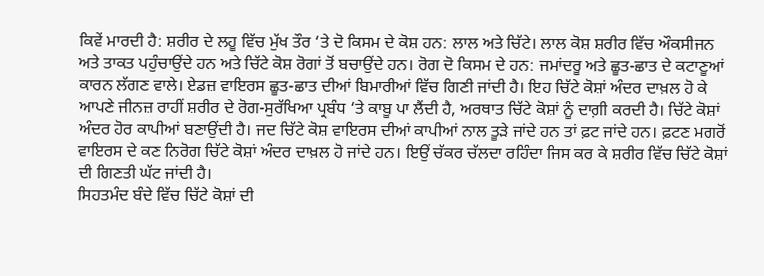ਕਿਵੇਂ ਮਾਰਦੀ ਹੈ: ਸ਼ਰੀਰ ਦੇ ਲਹੂ ਵਿੱਚ ਮੁੱਖ ਤੌਰ ‘ਤੇ ਦੋ ਕਿਸਮ ਦੇ ਕੋਸ਼ ਹਨ: ਲਾਲ ਅਤੇ ਚਿੱਟੇ। ਲਾਲ ਕੋਸ਼ ਸ਼ਰੀਰ ਵਿੱਚ ਔਕਸੀਜਨ ਅਤੇ ਤਾਕਤ ਪਹੁੰਚਾਉਂਦੇ ਹਨ ਅਤੇ ਚਿੱਟੇ ਕੋਸ਼ ਰੋਗਾਂ ਤੋਂ ਬਚਾਉਂਦੇ ਹਨ। ਰੋਗ ਦੋ ਕਿਸਮ ਦੇ ਹਨ: ਜਮਾਂਦਰੂ ਅਤੇ ਛੂਤ-ਛਾਤ ਦੇ ਕਟਾਣੂਆਂ ਕਾਰਨ ਲੱਗਣ ਵਾਲੇ। ਏਡਜ਼ ਵਾਇਰਸ ਛੂਤ-ਛਾਤ ਦੀਆਂ ਬਿਮਾਰੀਆਂ ਵਿੱਚ ਗਿਣੀ ਜਾਂਦੀ ਹੈ। ਇਹ ਚਿੱਟੇ ਕੋਸ਼ਾਂ ਅੰਦਰ ਦਾਖ਼ਲ ਹੋ ਕੇ ਆਪਣੇ ਜੀਨਜ਼ ਰਾਹੀਂ ਸ਼ਰੀਰ ਦੇ ਰੋਗ-ਸੁਰੱਖਿਆ ਪ੍ਰਬੰਧ ‘ਤੇ ਕਾਬੂ ਪਾ ਲੈਂਦੀ ਹੈ, ਅਰਥਾਤ ਚਿੱਟੇ ਕੋਸ਼ਾਂ ਨੂੰ ਦਾਗ਼ੀ ਕਰਦੀ ਹੈ। ਚਿੱਟੇ ਕੋਸ਼ਾਂ ਅੰਦਰ ਹੋਰ ਕਾਪੀਆਂ ਬਣਾਉਂਦੀ ਹੈ। ਜਦ ਚਿੱਟੇ ਕੋਸ਼ ਵਾਇਰਸ ਦੀਆਂ ਕਾਪੀਆਂ ਨਾਲ ਤੂੜੇ ਜਾਂਦੇ ਹਨ ਤਾਂ ਫ਼ਟ ਜਾਂਦੇ ਹਨ। ਫ਼ਟਣ ਮਗਰੋਂ ਵਾਇਰਸ ਦੇ ਕਣ ਨਿਰੋਗ ਚਿੱਟੇ ਕੋਸ਼ਾਂ ਅੰਦਰ ਦਾਖ਼ਲ ਹੋ ਜਾਂਦੇ ਹਨ। ਇਉਂ ਚੱਕਰ ਚੱਲਦਾ ਰਹਿੰਦਾ ਜਿਸ ਕਰ ਕੇ ਸ਼ਰੀਰ ਵਿੱਚ ਚਿੱਟੇ ਕੋਸ਼ਾਂ ਦੀ ਗਿਣਤੀ ਘੱਟ ਜਾਂਦੀ ਹੈ।
ਸਿਹਤਮੰਦ ਬੰਦੇ ਵਿੱਚ ਚਿੱਟੇ ਕੋਸ਼ਾਂ ਦੀ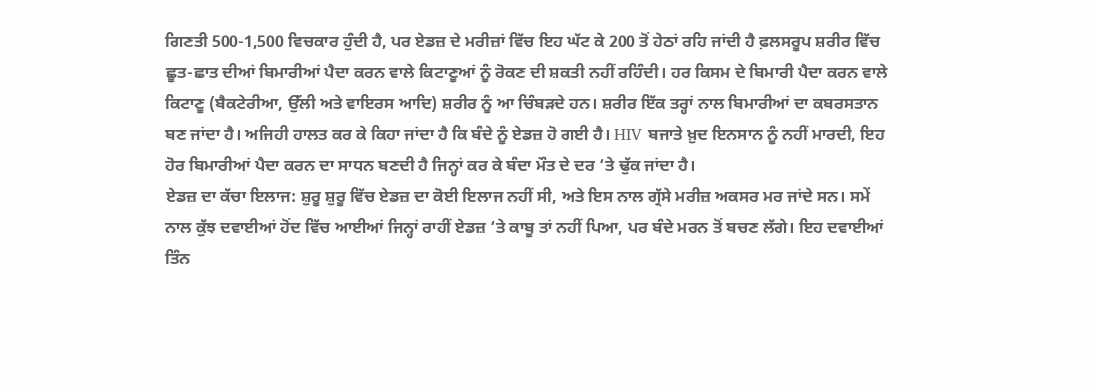ਗਿਣਤੀ 500-1,500 ਵਿਚਕਾਰ ਹੁੰਦੀ ਹੈ, ਪਰ ਏਡਜ਼ ਦੇ ਮਰੀਜ਼ਾਂ ਵਿੱਚ ਇਹ ਘੱਟ ਕੇ 200 ਤੋਂ ਹੇਠਾਂ ਰਹਿ ਜਾਂਦੀ ਹੈ ਫ਼ਲਸਰੂਪ ਸ਼ਰੀਰ ਵਿੱਚ ਛੂਤ-ਛਾਤ ਦੀਆਂ ਬਿਮਾਰੀਆਂ ਪੈਦਾ ਕਰਨ ਵਾਲੇ ਕਿਟਾਣੂਆਂ ਨੂੰ ਰੋਕਣ ਦੀ ਸ਼ਕਤੀ ਨਹੀਂ ਰਹਿੰਦੀ। ਹਰ ਕਿਸਮ ਦੇ ਬਿਮਾਰੀ ਪੈਦਾ ਕਰਨ ਵਾਲੇ ਕਿਟਾਣੂ (ਬੈਕਟੇਰੀਆ, ਉੱਲੀ ਅਤੇ ਵਾਇਰਸ ਆਦਿ) ਸ਼ਰੀਰ ਨੂੰ ਆ ਚਿੰਬੜਦੇ ਹਨ। ਸ਼ਰੀਰ ਇੱਕ ਤਰ੍ਹਾਂ ਨਾਲ ਬਿਮਾਰੀਆਂ ਦਾ ਕਬਰਸਤਾਨ ਬਣ ਜਾਂਦਾ ਹੈ। ਅਜਿਹੀ ਹਾਲਤ ਕਰ ਕੇ ਕਿਹਾ ਜਾਂਦਾ ਹੈ ਕਿ ਬੰਦੇ ਨੂੰ ਏਡਜ਼ ਹੋ ਗਈ ਹੈ। HIV ਬਜਾਤੇ ਖ਼ੁਦ ਇਨਸਾਨ ਨੂੰ ਨਹੀਂ ਮਾਰਦੀ, ਇਹ ਹੋਰ ਬਿਮਾਰੀਆਂ ਪੈਦਾ ਕਰਨ ਦਾ ਸਾਧਨ ਬਣਦੀ ਹੈ ਜਿਨ੍ਹਾਂ ਕਰ ਕੇ ਬੰਦਾ ਮੌਤ ਦੇ ਦਰ ‘ਤੇ ਢੁੱਕ ਜਾਂਦਾ ਹੈ।
ਏਡਜ਼ ਦਾ ਕੱਚਾ ਇਲਾਜ: ਸ਼ੁਰੂ ਸ਼ੁਰੂ ਵਿੱਚ ਏਡਜ਼ ਦਾ ਕੋਈ ਇਲਾਜ ਨਹੀਂ ਸੀ, ਅਤੇ ਇਸ ਨਾਲ ਗ੍ਰੱਸੇ ਮਰੀਜ਼ ਅਕਸਰ ਮਰ ਜਾਂਦੇ ਸਨ। ਸਮੇਂ ਨਾਲ ਕੁੱਝ ਦਵਾਈਆਂ ਹੋਂਦ ਵਿੱਚ ਆਈਆਂ ਜਿਨ੍ਹਾਂ ਰਾਹੀਂ ਏਡਜ਼ ‘ਤੇ ਕਾਬੂ ਤਾਂ ਨਹੀਂ ਪਿਆ, ਪਰ ਬੰਦੇ ਮਰਨ ਤੋਂ ਬਚਣ ਲੱਗੇ। ਇਹ ਦਵਾਈਆਂ ਤਿੰਨ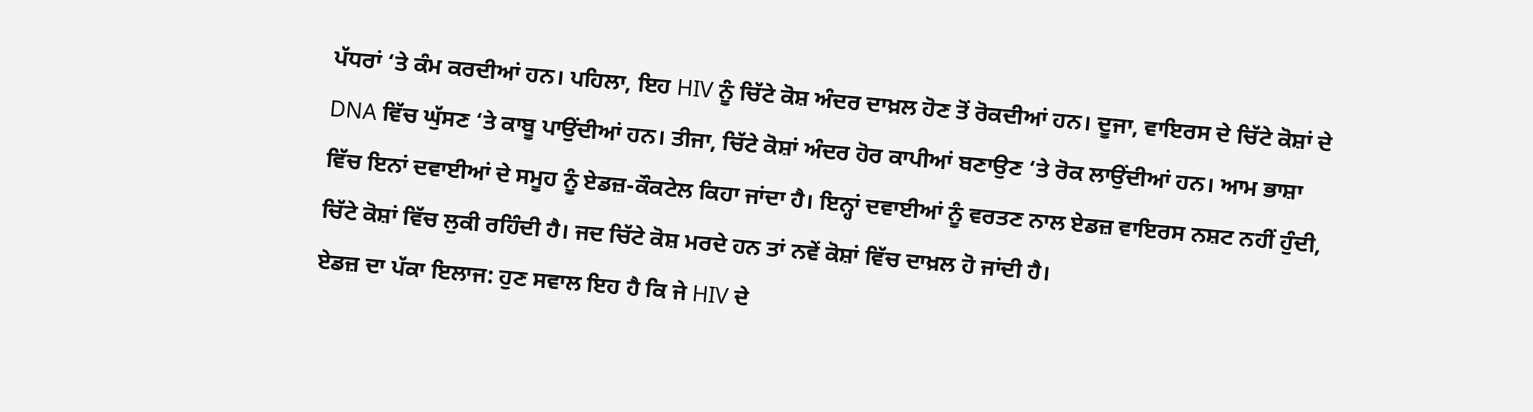ਪੱਧਰਾਂ ‘ਤੇ ਕੰਮ ਕਰਦੀਆਂ ਹਨ। ਪਹਿਲਾ, ਇਹ HIV ਨੂੰ ਚਿੱਟੇ ਕੋਸ਼ ਅੰਦਰ ਦਾਖ਼ਲ ਹੋਣ ਤੋਂ ਰੋਕਦੀਆਂ ਹਨ। ਦੂਜਾ, ਵਾਇਰਸ ਦੇ ਚਿੱਟੇ ਕੋਸ਼ਾਂ ਦੇ DNA ਵਿੱਚ ਘੁੱਸਣ ‘ਤੇ ਕਾਬੂ ਪਾਉਂਦੀਆਂ ਹਨ। ਤੀਜਾ, ਚਿੱਟੇ ਕੋਸ਼ਾਂ ਅੰਦਰ ਹੋਰ ਕਾਪੀਆਂ ਬਣਾਉਣ ‘ਤੇ ਰੋਕ ਲਾਉਂਦੀਆਂ ਹਨ। ਆਮ ਭਾਸ਼ਾ ਵਿੱਚ ਇਨਾਂ ਦਵਾਈਆਂ ਦੇ ਸਮੂਹ ਨੂੰ ਏਡਜ਼-ਕੌਕਟੇਲ ਕਿਹਾ ਜਾਂਦਾ ਹੈ। ਇਨ੍ਹਾਂ ਦਵਾਈਆਂ ਨੂੰ ਵਰਤਣ ਨਾਲ ਏਡਜ਼ ਵਾਇਰਸ ਨਸ਼ਟ ਨਹੀਂ ਹੁੰਦੀ, ਚਿੱਟੇ ਕੋਸ਼ਾਂ ਵਿੱਚ ਲੁਕੀ ਰਹਿੰਦੀ ਹੈ। ਜਦ ਚਿੱਟੇ ਕੋਸ਼ ਮਰਦੇ ਹਨ ਤਾਂ ਨਵੇਂ ਕੋਸ਼ਾਂ ਵਿੱਚ ਦਾਖ਼ਲ ਹੋ ਜਾਂਦੀ ਹੈ।
ਏਡਜ਼ ਦਾ ਪੱਕਾ ਇਲਾਜ: ਹੁਣ ਸਵਾਲ ਇਹ ਹੈ ਕਿ ਜੇ HIV ਦੇ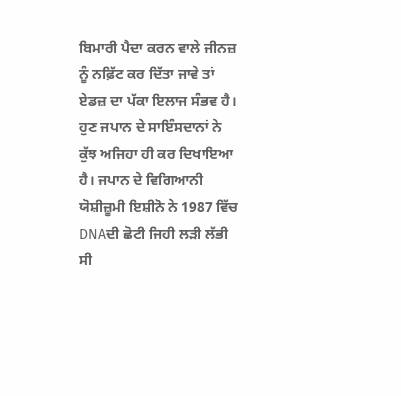ਬਿਮਾਰੀ ਪੈਦਾ ਕਰਨ ਵਾਲੇ ਜੀਨਜ਼ ਨੂੰ ਨਫ਼ਿੱਟ ਕਰ ਦਿੱਤਾ ਜਾਵੇ ਤਾਂ ਏਡਜ਼ ਦਾ ਪੱਕਾ ਇਲਾਜ ਸੰਭਵ ਹੈ। ਹੁਣ ਜਪਾਨ ਦੇ ਸਾਇੰਸਦਾਨਾਂ ਨੇ ਕੁੱਝ ਅਜਿਹਾ ਹੀ ਕਰ ਦਿਖਾਇਆ ਹੈ। ਜਪਾਨ ਦੇ ਵਿਗਿਆਨੀ ਯੋਸ਼ੀਜ਼ੂਮੀ ਇਸ਼ੀਨੋ ਨੇ 1987 ਵਿੱਚ DNAਦੀ ਛੋਟੀ ਜਿਹੀ ਲੜੀ ਲੱਭੀ ਸੀ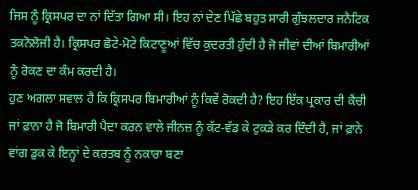ਜਿਸ ਨੂੰ ਕ੍ਰਿਸਪਰ ਦਾ ਨਾਂ ਦਿੱਤਾ ਗਿਆ ਸੀ। ਇਹ ਨਾਂ ਦੇਣ ਪਿੱਛੇ ਬਹੁਤ ਸਾਰੀ ਗੁੰਝਲਦਾਰ ਜਨੈਟਿਕ ਤਕਨੋਲੋਜੀ ਹੈ। ਕ੍ਰਿਸਪਰ ਛੋਟੇ-ਮੋਟੇ ਕਿਟਾਣੂਆਂ ਵਿੱਚ ਕੁਦਰਤੀ ਹੁੰਦੀ ਹੈ ਜੋ ਜੀਵਾਂ ਦੀਆਂ ਬਿਮਾਰੀਆਂ ਨੂੰ ਰੋਕਣ ਦਾ ਕੰਮ ਕਰਦੀ ਹੈ।
ਹੁਣ ਅਗਲਾ ਸਵਾਲ ਹੈ ਕਿ ਕ੍ਰਿਸਪਰ ਬਿਮਾਰੀਆਂ ਨੂੰ ਕਿਵੇਂ ਰੋਕਦੀ ਹੈ? ਇਹ ਇੱਕ ਪ੍ਰਕਾਰ ਦੀ ਕੈਂਚੀ ਜਾਂ ਫ਼ਾਨਾ ਹੈ ਜੋ ਬਿਮਾਰੀ ਪੈਦਾ ਕਰਨ ਵਾਲੇ ਜੀਨਜ਼ ਨੂੰ ਕੱਟ-ਵੱਡ ਕੇ ਟੁਕੜੇ ਕਰ ਦਿੰਦੀ ਹੈ, ਜਾਂ ਫ਼ਾਨੇ ਵਾਂਗ ਡੁਕ ਕੇ ਇਨ੍ਹਾਂ ਦੇ ਕਰਤਬ ਨੂੰ ਨਕਾਰਾ ਬਣਾ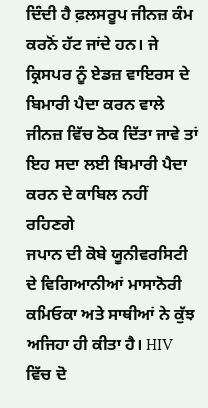ਦਿੰਦੀ ਹੈ ਫ਼ਲਸਰੂਪ ਜੀਨਜ਼ ਕੰਮ ਕਰਨੋਂ ਹੱਟ ਜਾਂਦੇ ਹਨ। ਜੇ ਕ੍ਰਿਸਪਰ ਨੂੰ ਏਡਜ਼ ਵਾਇਰਸ ਦੇ ਬਿਮਾਰੀ ਪੈਦਾ ਕਰਨ ਵਾਲੇ ਜੀਨਜ਼ ਵਿੱਚ ਠੋਕ ਦਿੱਤਾ ਜਾਵੇ ਤਾਂ ਇਹ ਸਦਾ ਲਈ ਬਿਮਾਰੀ ਪੈਦਾ ਕਰਨ ਦੇ ਕਾਬਿਲ ਨਹੀਂ ਰਹਿਣਗੇ
ਜਪਾਨ ਦੀ ਕੋਬੇ ਯੂਨੀਵਰਸਿਟੀ ਦੇ ਵਿਗਿਆਨੀਆਂ ਮਾਸਾਨੋਰੀ ਕਮਿਓਕਾ ਅਤੇ ਸਾਥੀਆਂ ਨੇ ਕੁੱਝ ਅਜਿਹਾ ਹੀ ਕੀਤਾ ਹੈ। HIV ਵਿੱਚ ਦੋ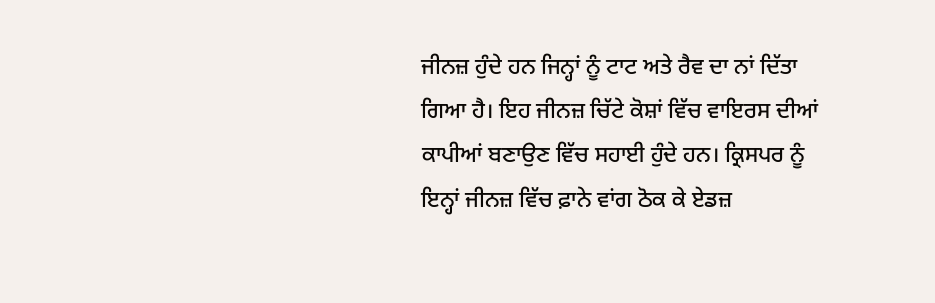ਜੀਨਜ਼ ਹੁੰਦੇ ਹਨ ਜਿਨ੍ਹਾਂ ਨੂੰ ਟਾਟ ਅਤੇ ਰੈਵ ਦਾ ਨਾਂ ਦਿੱਤਾ ਗਿਆ ਹੈ। ਇਹ ਜੀਨਜ਼ ਚਿੱਟੇ ਕੋਸ਼ਾਂ ਵਿੱਚ ਵਾਇਰਸ ਦੀਆਂ ਕਾਪੀਆਂ ਬਣਾਉਣ ਵਿੱਚ ਸਹਾਈ ਹੁੰਦੇ ਹਨ। ਕ੍ਰਿਸਪਰ ਨੂੰ ਇਨ੍ਹਾਂ ਜੀਨਜ਼ ਵਿੱਚ ਫ਼ਾਨੇ ਵਾਂਗ ਠੋਕ ਕੇ ਏਡਜ਼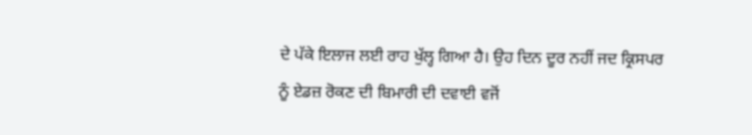ਦੇ ਪੱਕੇ ਇਲਾਜ ਲਈ ਰਾਹ ਖੁੱਲ੍ਹ ਗਿਆ ਹੈ। ਉਹ ਦਿਨ ਦੂਰ ਨਹੀਂ ਜਦ ਕ੍ਰਿਸਪਰ ਨੂੰ ਏਡਜ਼ ਰੋਕਣ ਦੀ ਬਿਮਾਰੀ ਦੀ ਦਵਾਈ ਵਜੋਂ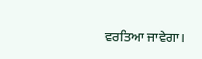ਵਰਤਿਆ ਜਾਵੇਗਾ।